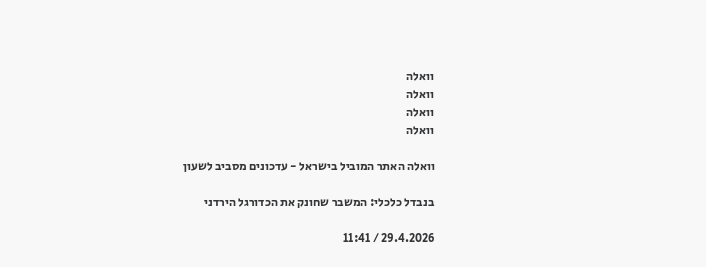וואלה
וואלה
וואלה
וואלה

וואלה האתר המוביל בישראל - עדכונים מסביב לשעון

בנבדל כלכלי: המשבר שחונק את הכדורגל הירדני

29.4.2026 / 11:41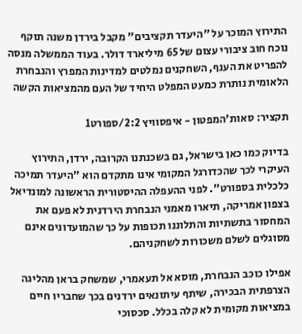התירוץ המוכר על "היעדר תקציבים" מקבל בירדן משנה תוקף נוכח חוב ציבורי עצום של 65 מיליארד דולר. בעוד הממשלה מנסה להפריט את הענף, השחקנים נמלטים למדינות המפרץ והנבחרת הלאומית נותרת כמעט המפלט היחיד של העם מהמציאות הקשה

תקציר: סאות'המפטון - איפסוויץ 2:2/ספורט1

בדיוק כמו כאן בישראל, גם בשכנתנו הקרובה, ירדן, התירוץ העיקרי לכך שהכדורגל המקומי אינו מתקדם הוא "היעדר תמיכה כלכלית בספורט". לפני ההעפלה ההיסטורית הראשונה למונדיאל בצפון אמריקה, תיארו מאמני הנבחרת הירדנית לא פעם את המחסור בתשתיות והתלוננו תכופות על כך שהמועדונים אינם מסוגלים לשלם משכורות לשחקניהם.

אפילו כוכב הנבחרת, מוסא אל תעאמרי, שמשחק בראן מהליגה הצרפתית הבכירה, שיתף עיתונאים ירדנים בכך שחבריו חיים במציאות מקומית לא קלה בכלל. סכסוכי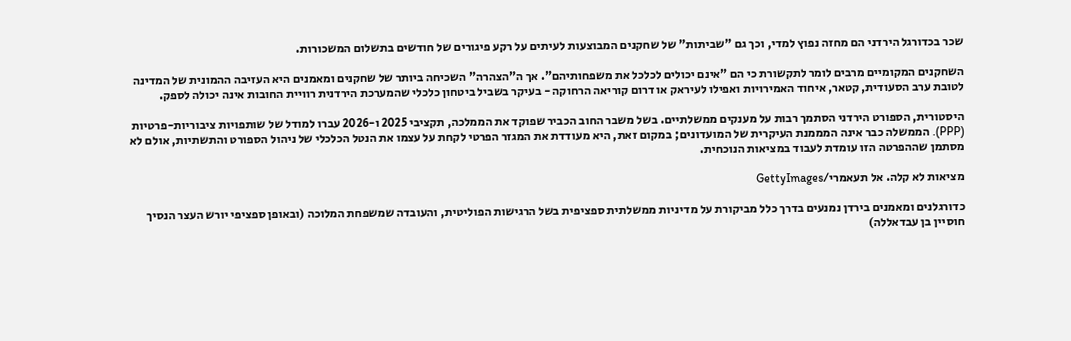שכר בכדורגל הירדני הם מחזה נפוץ למדי, וכך גם "שביתות" של שחקנים המבוצעות לעיתים על רקע פיגורים של חודשים בתשלום המשכורות.

השחקנים המקומיים מרבים לומר לתקשורת כי הם "אינם יכולים לכלכל את משפחותיהם". אך ה"הצהרה" השכיחה ביותר של שחקנים ומאמנים היא העזיבה ההמונית של המדינה לטובת ערב הסעודית, קטאר, איחוד האמירויות ואפילו לעיראק או דרום קוריאה הרחוקה - בעיקר בשביל ביטחון כלכלי שהמערכת הירדנית רוויית החובות אינה יכולה לספק.

היסטורית, הספורט הירדני הסתמך רבות על מענקים ממשלתיים. בשל משבר החוב הכביר שפוקד את הממלכה, תקציבי 2025 ו-2026 עברו למודל של שותפויות ציבוריות-פרטיות (PPP). הממשלה כבר אינה המממנת העיקרית של המועדונים; במקום זאת, היא מעודדת את המגזר הפרטי לקחת על עצמו את הנטל הכלכלי של ניהול הספורט והתשתיות, אולם לא מסתמן שההפרטה הזו עומדת לעבוד במציאות הנוכחית.

מציאות לא קלה. אל תעאמרי/GettyImages

כדורגלנים ומאמנים בירדן נמנעים בדרך כלל מביקורת על מדיניות ממשלתית ספציפית בשל הרגישות הפוליטית, והעובדה שמשפחת המלוכה (ובאופן ספציפי יורש העצר הנסיך חוסיין בן עבדאללה)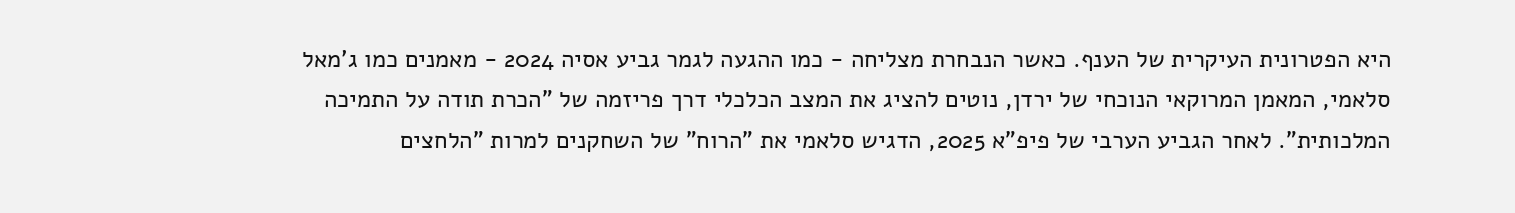היא הפטרונית העיקרית של הענף. כאשר הנבחרת מצליחה - כמו ההגעה לגמר גביע אסיה 2024 - מאמנים כמו ג'מאל סלאמי, המאמן המרוקאי הנוכחי של ירדן, נוטים להציג את המצב הכלכלי דרך פריזמה של "הכרת תודה על התמיכה המלכותית". לאחר הגביע הערבי של פיפ"א 2025, הדגיש סלאמי את "הרוח" של השחקנים למרות "הלחצים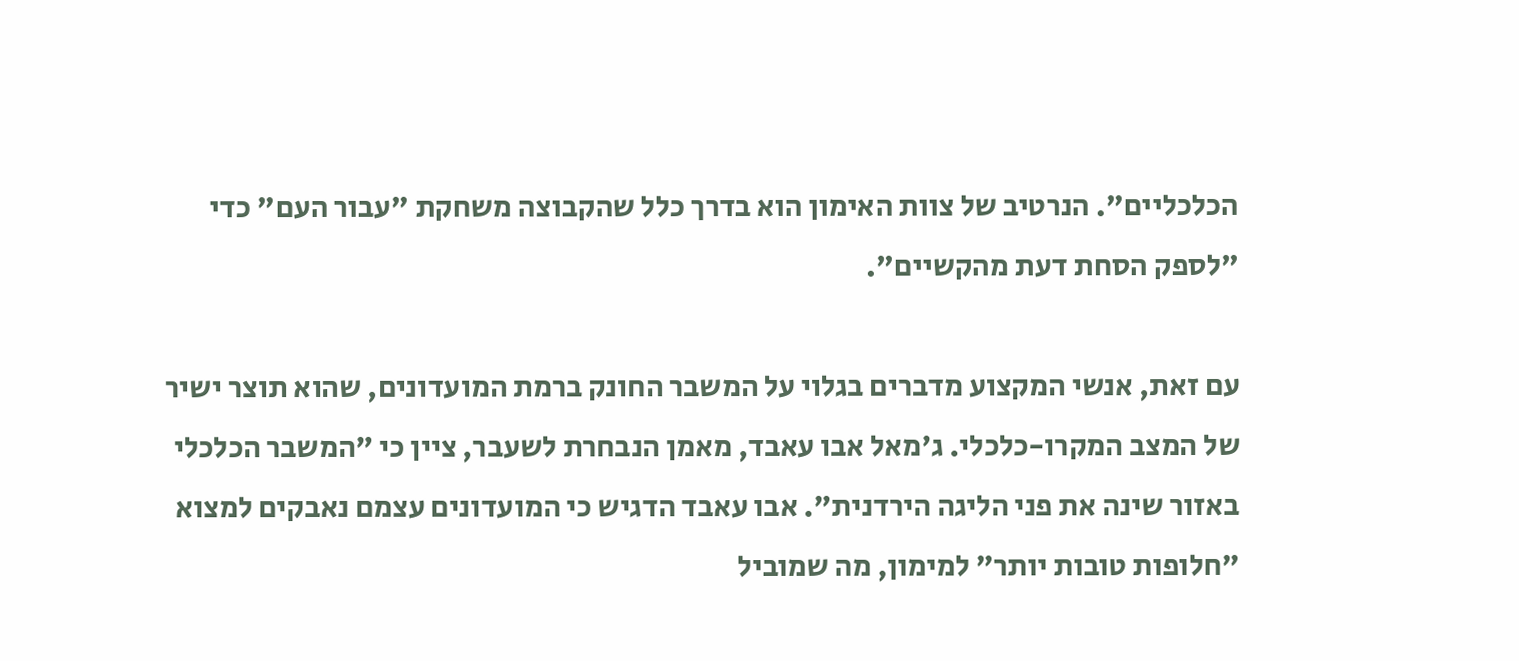הכלכליים". הנרטיב של צוות האימון הוא בדרך כלל שהקבוצה משחקת "עבור העם" כדי "לספק הסחת דעת מהקשיים".

עם זאת, אנשי המקצוע מדברים בגלוי על המשבר החונק ברמת המועדונים, שהוא תוצר ישיר של המצב המקרו-כלכלי. ג'מאל אבו עאבד, מאמן הנבחרת לשעבר, ציין כי "המשבר הכלכלי באזור שינה את פני הליגה הירדנית". אבו עאבד הדגיש כי המועדונים עצמם נאבקים למצוא "חלופות טובות יותר" למימון, מה שמוביל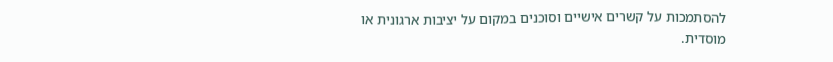להסתמכות על קשרים אישיים וסוכנים במקום על יציבות ארגונית או מוסדית.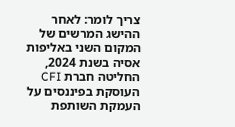צריך לומר: לאחר ההישג המרשים של המקום השני באליפות אסיה בשנת 2024, החליטה חברת CFI העוסקת בפיננסים על העמקת השותפת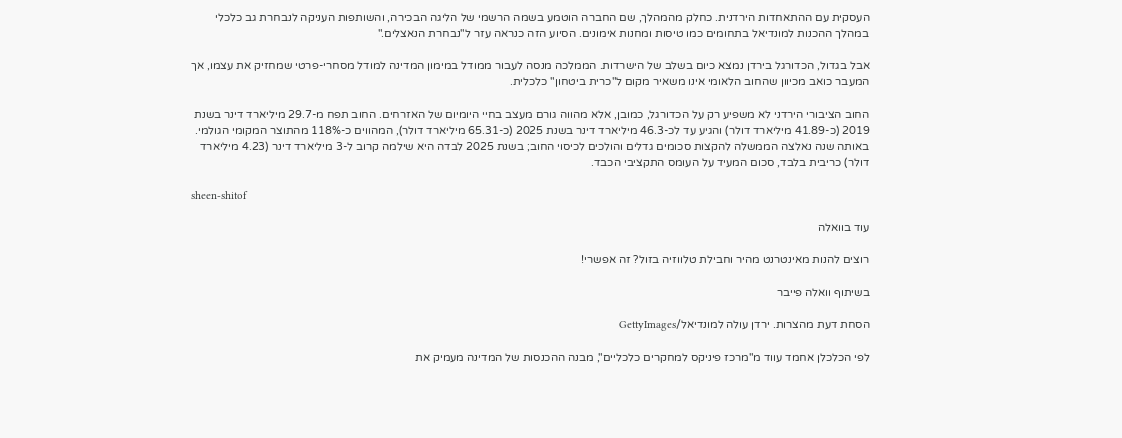העסקית עם ההתאחדות הירדנית. כחלק מהמהלך, שם החברה הוטמע בשמה הרשמי של הליגה הבכירה, והשותפות העניקה לנבחרת גב כלכלי במהלך ההכנות למונדיאל בתחומים כמו טיסות ומחנות אימונים. הסיוע הזה כנראה עזר ל"נבחרת הנאצלים."

אבל בגדול, הכדורגל בירדן נמצא כיום בשלב של הישרדות. הממלכה מנסה לעבור ממודל במימון המדינה למודל מסחרי-פרטי שמחזיק את עצמו, אך המעבר כואב מכיוון שהחוב הלאומי אינו משאיר מקום ל"כרית ביטחון" כלכלית.

החוב הציבורי הירדני לא משפיע רק על הכדורגל, כמובן, אלא מהווה גורם מעצב בחיי היומיום של האזרחים. החוב תפח מ-29.7 מיליארד דינר בשנת 2019 (כ-41.89 מיליארד דולר) והגיע עד לכ-46.3 מיליארד דינר בשנת 2025 (כ-65.31 מיליארד דולר), המהווים כ-118% מהתוצר המקומי הגולמי. באותה שנה נאלצה הממשלה להקצות סכומים גדלים והולכים לכיסוי החוב; בשנת 2025 לבדה היא שילמה קרוב ל-3 מיליארד דינר (4.23 מיליארד דולר) כריבית בלבד, סכום המעיד על העומס התקציבי הכבד.

sheen-shitof

עוד בוואלה

רוצים להנות מאינטרנט מהיר וחבילת טלווזיה בזול? זה אפשרי!

בשיתוף וואלה פייבר

הסחת דעת מהצרות. ירדן עולה למונדיאל/GettyImages

לפי הכלכלן אחמד עווד מ"מרכז פיניקס למחקרים כלכליים", מבנה ההכנסות של המדינה מעמיק את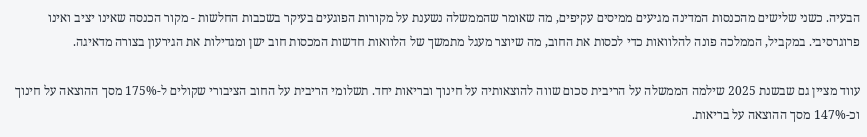הבעיה. כשני שלישים מהכנסות המדינה מגיעים ממיסים עקיפים, מה שאומר שהממשלה נשענת על מקורות הפוגעים בעיקר בשכבות החלשות - מקור הכנסה שאינו יציב ואינו פרוגרסיבי. במקביל, הממלכה פונה להלוואות כדי לכסות את החוב, מה שיוצר מעגל מתמשך של הלוואות חדשות המכסות חוב ישן ומגדילות את הגירעון בצורה מדאיגה.

עווד מציין גם שבשנת 2025 שילמה הממשלה על הריבית סכום שווה להוצאותיה על חינוך ובריאות יחד. תשלומי הריבית על החוב הציבורי שקולים ל-175% מסך ההוצאה על חינוך וכ-147% מסך ההוצאה על בריאות.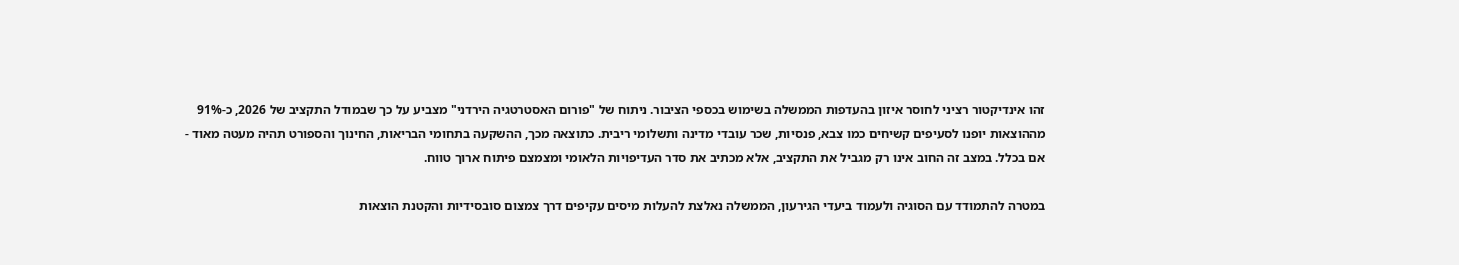זהו אינדיקטור רציני לחוסר איזון בהעדפות הממשלה בשימוש בכספי הציבור. ניתוח של "פורום האסטרטגיה הירדני" מצביע על כך שבמודל התקציב של 2026, כ-91% מההוצאות יופנו לסעיפים קשיחים כמו צבא, פנסיות, שכר עובדי מדינה ותשלומי ריבית. כתוצאה מכך, ההשקעה בתחומי הבריאות, החינוך והספורט תהיה מעטה מאוד - אם בכלל. במצב זה החוב אינו רק מגביל את התקציב, אלא מכתיב את סדר העדיפויות הלאומי ומצמצם פיתוח ארוך טווח.

במטרה להתמודד עם הסוגיה ולעמוד ביעדי הגירעון, הממשלה נאלצת להעלות מיסים עקיפים דרך צמצום סובסידיות והקטנת הוצאות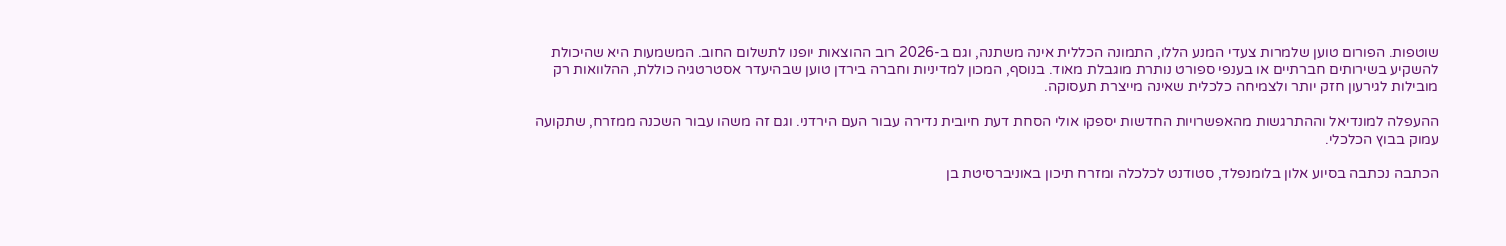שוטפות. הפורום טוען שלמרות צעדי המנע הללו, התמונה הכללית אינה משתנה, וגם ב-2026 רוב ההוצאות יופנו לתשלום החוב. המשמעות היא שהיכולת להשקיע בשירותים חברתיים או בענפי ספורט נותרת מוגבלת מאוד. בנוסף, המכון למדיניות וחברה בירדן טוען שבהיעדר אסטרטגיה כוללת, ההלוואות רק מובילות לגירעון חזק יותר ולצמיחה כלכלית שאינה מייצרת תעסוקה.

ההעפלה למונדיאל וההתרגשות מהאפשרויות החדשות יספקו אולי הסחת דעת חיובית נדירה עבור העם הירדני. וגם זה משהו עבור השכנה ממזרח, שתקועה עמוק בבוץ הכלכלי.

הכתבה נכתבה בסיוע אלון בלומנפלד, סטודנט לכלכלה ומזרח תיכון באוניברסיטת בן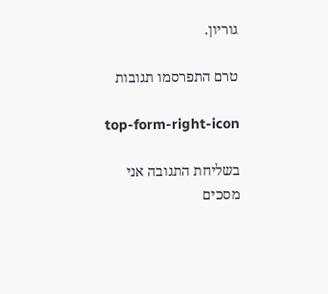גוריון.

טרם התפרסמו תגובות

top-form-right-icon

בשליחת התגובה אני מסכים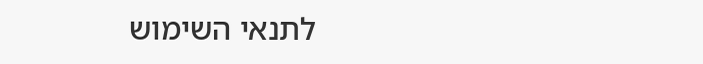לתנאי השימוש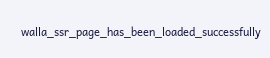walla_ssr_page_has_been_loaded_successfully